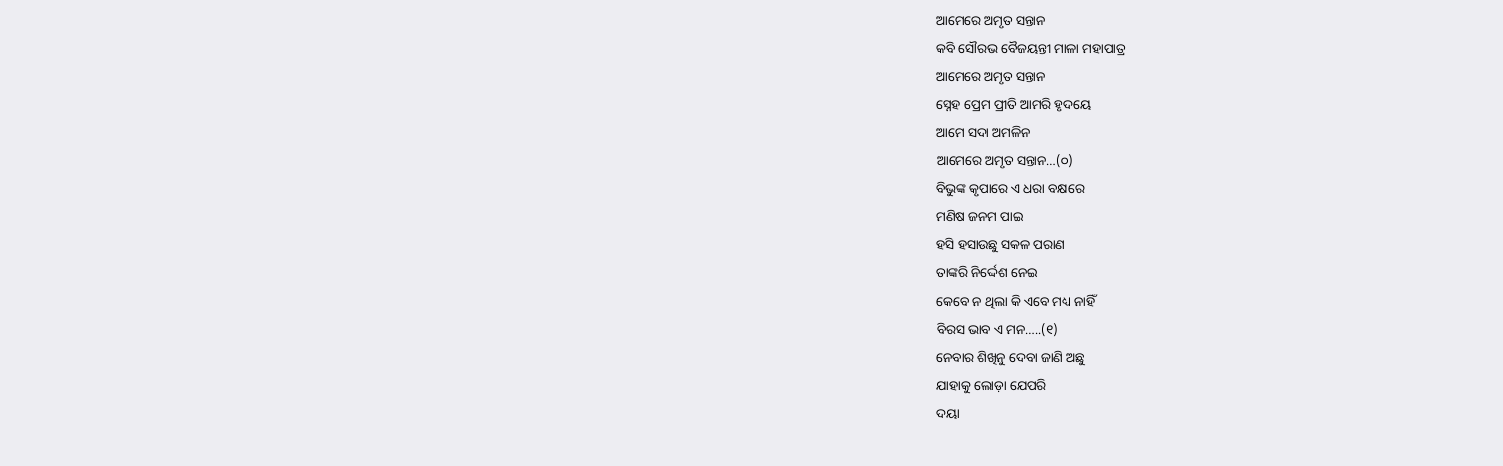ଆମେରେ ଅମୃତ ସନ୍ତାନ
କବି ସୌରଭ ବୈଜୟନ୍ତୀ ମାଳା ମହାପାତ୍ର
ଆମେରେ ଅମୃତ ସନ୍ତାନ
ସ୍ନେହ ପ୍ରେମ ପ୍ରୀତି ଆମରି ହୃଦୟେ
ଆମେ ସଦା ଅମଳିନ
ଆମେରେ ଅମୃତ ସନ୍ତାନ…(୦)
ବିଭୁଙ୍କ କୃପାରେ ଏ ଧରା ବକ୍ଷରେ
ମଣିଷ ଜନମ ପାଇ
ହସି ହସାଉଛୁ ସକଳ ପରାଣ
ତାଙ୍କରି ନିର୍ଦ୍ଦେଶ ନେଇ
କେବେ ନ ଥିଲା କି ଏବେ ମଧ୍ୟ ନାହିଁ
ବିରସ ଭାବ ଏ ମନ…..(୧)
ନେବାର ଶିଖିନୁ ଦେବା ଜାଣି ଅଛୁ
ଯାହାକୁ ଲୋଡ଼ା ଯେପରି
ଦୟା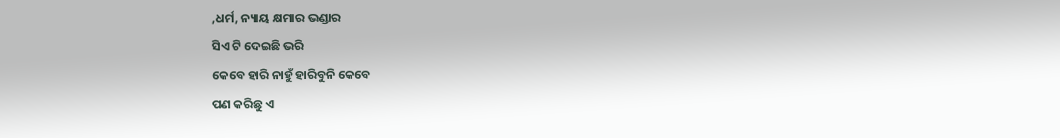,ଧର୍ମ, ନ୍ୟାୟ କ୍ଷମାର ଭଣ୍ଡାର
ସିଏ ଟି ଦେଇଛି ଭରି
କେବେ ହାରି ନାହୁଁ ହାରିବୁନି କେବେ
ପଣ କରିଛୁ ଏ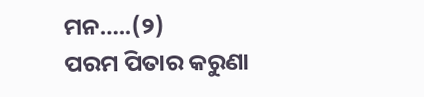ମନ…..(୨)
ପରମ ପିତାର କରୁଣା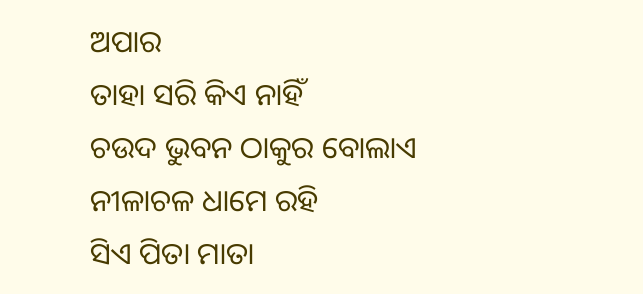ଅପାର
ତାହା ସରି କିଏ ନାହିଁ
ଚଉଦ ଭୁବନ ଠାକୁର ବୋଲାଏ
ନୀଳାଚଳ ଧାମେ ରହି
ସିଏ ପିତା ମାତା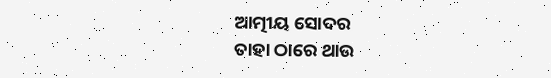ଆତ୍ମୀୟ ସୋଦର
ତାହା ଠାରେ ଥାଉ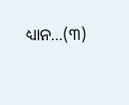ଧ୍ୟାନ…(୩)